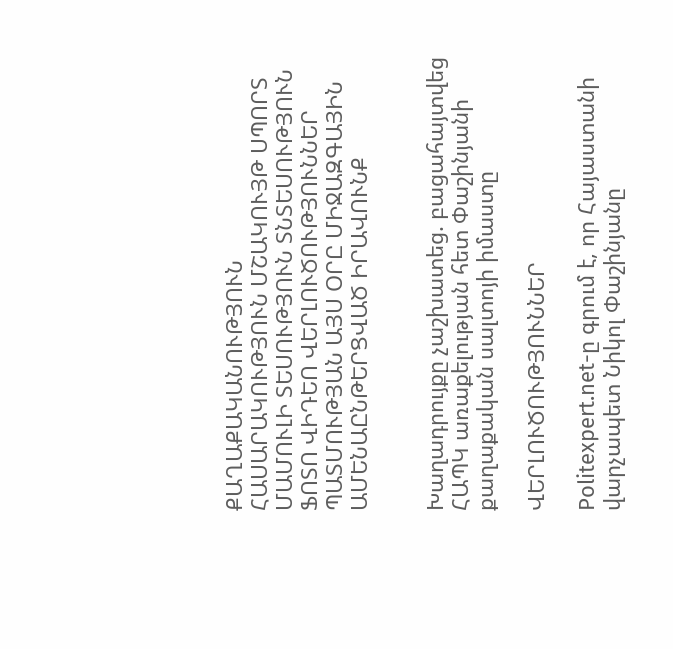ՔԱՂԱՔԱԿԱՆՈՒԹՅՈՒՆ ՀԱՍԱՐԱԿՈՒԹՅՈՒՆ ՄՇԱԿՈՒՅԹ ՍՊՈՐՏ ՄԱՄՈՒԼԻ ՏԵՍՈՒԹՅՈՒՆ ՏՆՏԵՍՈՒԹՅՈՒՆ ՖՈՏՈ ՎԻԴԵՈ ՎԵՐԼՈՒԾՈՒԹՅՈՒՆՆԵՐ ՊԱՏՄՈՒԹՅԱՆ ԱՅՍ ՕՐԸ ՄԻՋԱԶԳԱՅԻՆ ԱՄԵՆԱԸՆԹԵՐՑՎԱԾ ԻՐԱՎՈՒՆՔ


Խաղադրույքը չաշխատեց. բացահայտվեց ՀԱՊԿ առաքելության հետ Փաշինյանի քաղաքական սալտոյի իմաստը

ՎԵՐԼՈՒԾՈՒԹՅՈՒՆՆԵՐ

Politexpert.net-ը գրում է, որ Հայաստանի վարչապետ Նիկոլ Փաշինյանը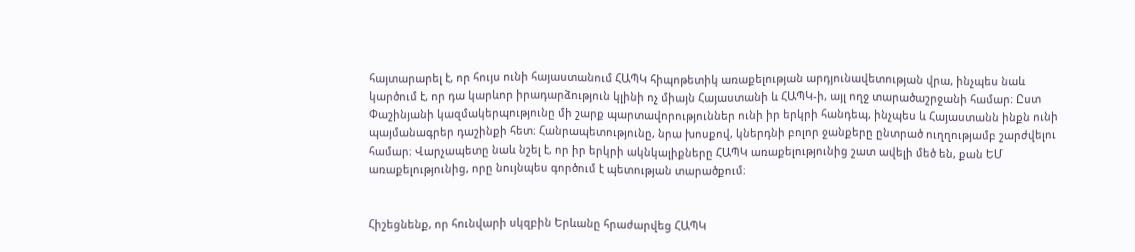հայտարարել է, որ հույս ունի հայաստանում ՀԱՊԿ հիպոթետիկ առաքելության արդյունավետության վրա, ինչպես նաև կարծում է, որ դա կարևոր իրադարձություն կլինի ոչ միայն Հայաստանի և ՀԱՊԿ-ի, այլ ողջ տարածաշրջանի համար։ Ըստ Փաշինյանի կազմակերպությունը մի շարք պարտավորություններ ունի իր երկրի հանդեպ, ինչպես և Հայաստանն ինքն ունի պայմանագրեր դաշինքի հետ։ Հանրապետությունը, նրա խոսքով, կներդնի բոլոր ջանքերը ընտրած ուղղությամբ շարժվելու համար։ Վարչապետը նաև նշել է, որ իր երկրի ակնկալիքները ՀԱՊԿ առաքելությունից շատ ավելի մեծ են, քան ԵՄ առաքելությունից, որը նույնպես գործում է պետության տարածքում։


Հիշեցնենք, որ հունվարի սկզբին Երևանը հրաժարվեց ՀԱՊԿ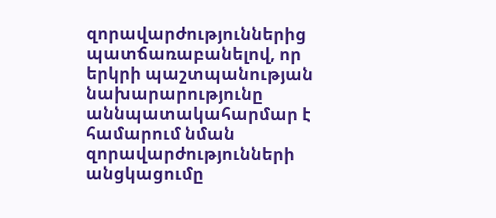զորավարժություններից պատճառաբանելով, որ երկրի պաշտպանության նախարարությունը աննպատակահարմար է համարում նման զորավարժությունների անցկացումը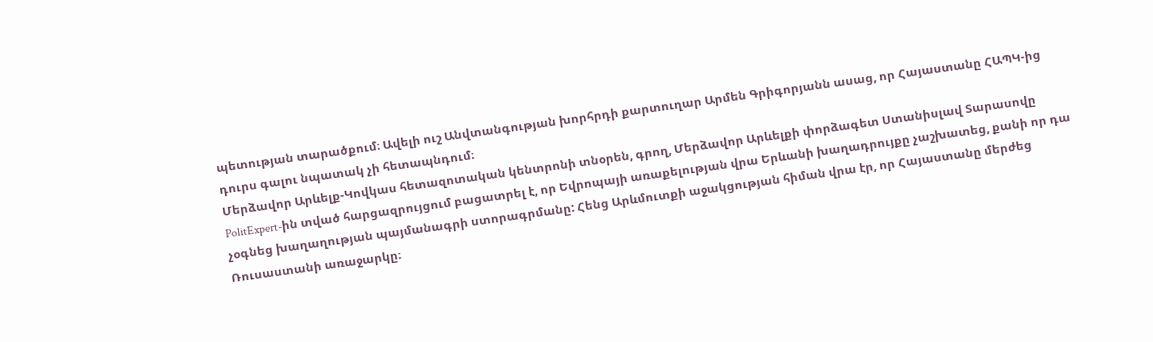պետության տարածքում։ Ավելի ուշ Անվտանգության խորհրդի քարտուղար Արմեն Գրիգորյանն ասաց, որ Հայաստանը ՀԱՊԿ-ից դուրս գալու նպատակ չի հետապնդում։
Մերձավոր Արևելք-Կովկաս հետազոտական կենտրոնի տնօրեն, գրող, Մերձավոր Արևելքի փորձագետ Ստանիսլավ Տարասովը PolitExpert-ին տված հարցազրույցում բացատրել է, որ Եվրոպայի առաքելության վրա Երևանի խաղադրույքը չաշխատեց, քանի որ դա չօգնեց խաղաղության պայմանագրի ստորագրմանը: Հենց Արևմուտքի աջակցության հիման վրա էր, որ Հայաստանը մերժեց Ռուսաստանի առաջարկը։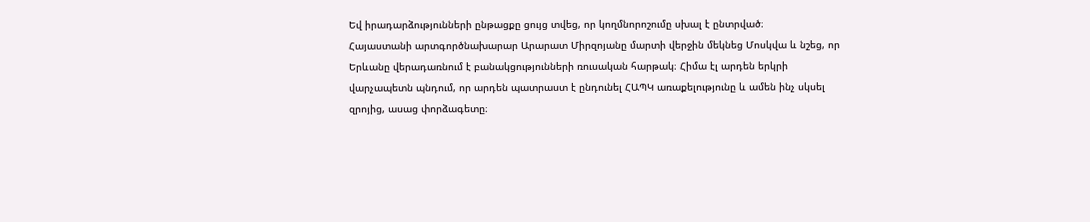Եվ իրադարձությունների ընթացքը ցույց տվեց, որ կողմնորոշումը սխալ է ընտրված։
Հայաստանի արտգործնախարար Արարատ Միրզոյանը մարտի վերջին մեկնեց Մոսկվա և նշեց, որ Երևանը վերադառնում է բանակցությունների ռուսական հարթակ։ Հիմա էլ արդեն երկրի վարչապետն պնդում, որ արդեն պատրաստ է ընդունել ՀԱՊԿ առաքելությունը և ամեն ինչ սկսել զրոյից, ասաց փորձագետը։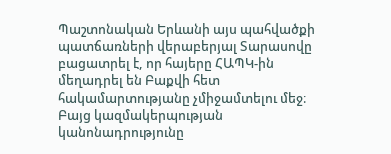Պաշտոնական Երևանի այս պահվածքի պատճառների վերաբերյալ Տարասովը բացատրել է, որ հայերը ՀԱՊԿ-ին մեղադրել են Բաքվի հետ հակամարտությանը չմիջամտելու մեջ։ Բայց կազմակերպության կանոնադրությունը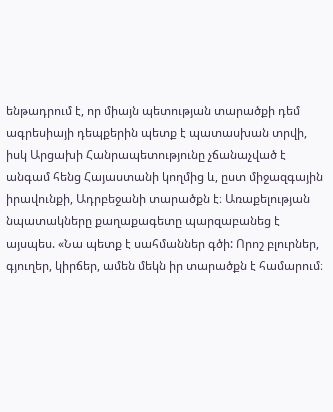ենթադրում է, որ միայն պետության տարածքի դեմ ագրեսիայի դեպքերին պետք է պատասխան տրվի, իսկ Արցախի Հանրապետությունը չճանաչված է անգամ հենց Հայաստանի կողմից և, ըստ միջազգային իրավունքի, Ադրբեջանի տարածքն է։ Առաքելության նպատակները քաղաքագետը պարզաբանեց է այսպես. «Նա պետք է սահմաններ գծի: Որոշ բլուրներ, գյուղեր, կիրճեր, ամեն մեկն իր տարածքն է համարում։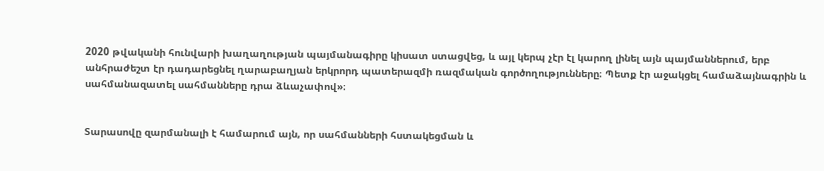2020 թվականի հունվարի խաղաղության պայմանագիրը կիսատ ստացվեց, և այլ կերպ չէր էլ կարող լինել այն պայմաններում, երբ անհրաժեշտ էր դադարեցնել ղարաբաղյան երկրորդ պատերազմի ռազմական գործողությունները։ Պետք էր աջակցել համաձայնագրին և սահմանազատել սահմանները դրա ձևաչափով»։


Տարասովը զարմանալի է համարում այն, որ սահմանների հստակեցման և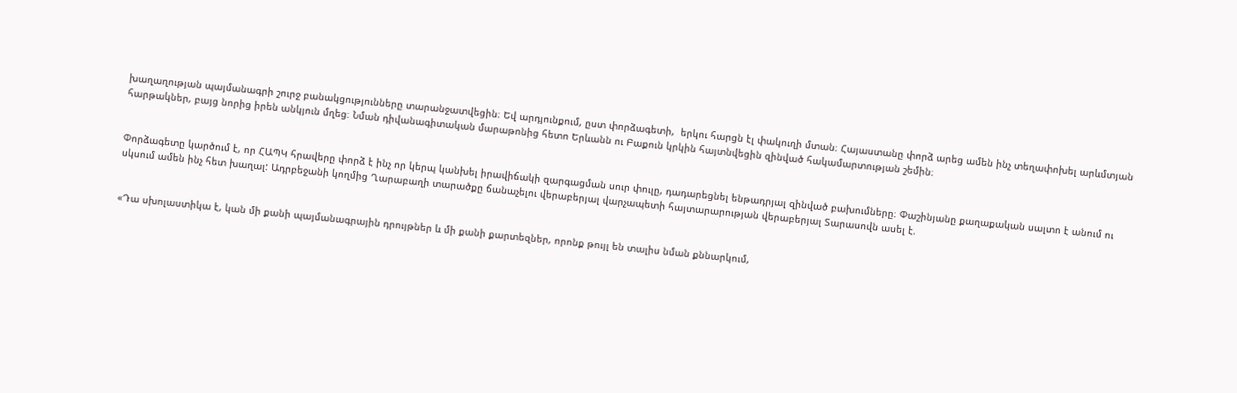խաղաղության պայմանագրի շուրջ բանակցությունները տարանջատվեցին։ Եվ արդյունքում, ըստ փորձագետի,  երկու հարցն էլ փակուղի մտան։ Հայաստանը փորձ արեց ամեն ինչ տեղափոխել արևմտյան հարթակներ, բայց նորից իրեն անկյուն մղեց։ Նման դիվանագիտական մարաթոնից հետո Երևանն ու Բաքուն կրկին հայտնվեցին զինված հակամարտության շեմին։


Փորձագետը կարծում է, որ ՀԱՊԿ հրավերը փորձ է ինչ որ կերպ կանխել իրավիճակի զարգացման սուր փուլը, դադարեցնել ենթադրյալ զինված բախումները։ Փաշինյանը քաղաքական սալտո է անում ու սկսում ամեն ինչ հետ խաղալ: Ադրբեջանի կողմից Ղարաբաղի տարածքը ճանաչելու վերաբերյալ վարչապետի հայտարարության վերաբերյալ Տարասովն ասել է.


«Դա սխոլաստիկա է, կան մի քանի պայմանագրային դրույթներ և մի քանի քարտեզներ, որոնք թույլ են տալիս նման քննարկում,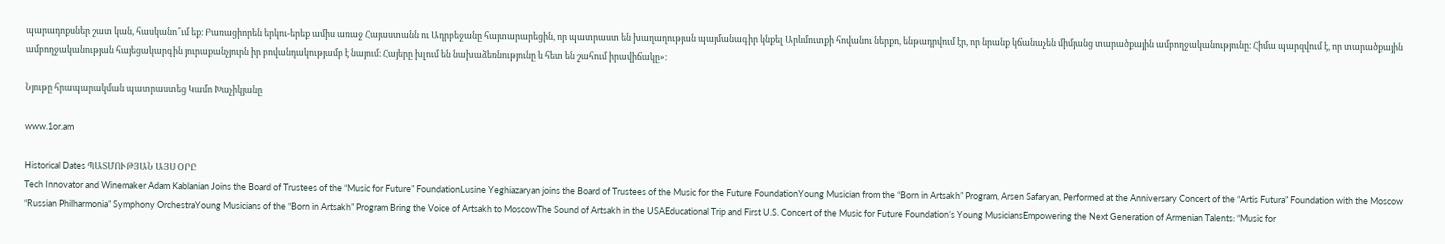պարադոքսներ շատ կան, հասկանո՞ւմ եք։ Բառացիորեն երկու-երեք ամիս առաջ Հայաստանն ու Ադրբեջանը հայտարարեցին, որ պատրաստ են խաղաղության պայմանագիր կնքել Արևմուտքի հովանու ներքո, ենթադրվում էր, որ նրանք կճանաչեն միմյանց տարածքային ամբողջականությունը։ Հիմա պարզվում է, որ տարածքային ամբողջականության հայեցակարգին յուրաքանչյուրն իր բովանդակությամբ է նայում։ Հայերը խլում են նախաձեռնությունը և հետ են շահում իրավիճակը»։

Նյութը հրապարակման պատրաստեց Կամո Խաչիկյանը

www.1or.am

Historical Dates ՊԱՏՄՈՒԹՅԱՆ ԱՅՍ ՕՐԸ
Tech Innovator and Winemaker Adam Kablanian Joins the Board of Trustees of the “Music for Future” FoundationLusine Yeghiazaryan joins the Board of Trustees of the Music for the Future FoundationYoung Musician from the “Born in Artsakh” Program, Arsen Safaryan, Performed at the Anniversary Concert of the “Artis Futura” Foundation with the Moscow “Russian Philharmonia” Symphony OrchestraYoung Musicians of the “Born in Artsakh” Program Bring the Voice of Artsakh to MoscowThe Sound of Artsakh in the USAEducational Trip and First U.S. Concert of the Music for Future Foundation’s Young MusiciansEmpowering the Next Generation of Armenian Talents: “Music for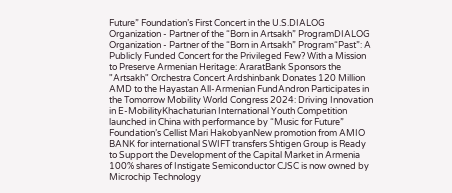Future” Foundation’s First Concert in the U.S.DIALOG Organization - Partner of the “Born in Artsakh” ProgramDIALOG Organization - Partner of the “Born in Artsakh” Program“Past”: A Publicly Funded Concert for the Privileged Few? With a Mission to Preserve Armenian Heritage: AraratBank Sponsors the "Artsakh" Orchestra Concert Ardshinbank Donates 120 Million AMD to the Hayastan All-Armenian FundAndron Participates in the Tomorrow Mobility World Congress 2024: Driving Innovation in E-MobilityKhachaturian International Youth Competition launched in China with performance by “Music for Future” Foundation’s Cellist Mari HakobyanNew promotion from AMIO BANK for international SWIFT transfers Shtigen Group is Ready to Support the Development of the Capital Market in Armenia 100% shares of Instigate Semiconductor CJSC is now owned by Microchip Technology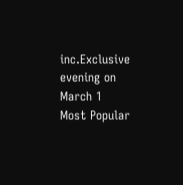inc.Exclusive evening on March 1
Most Popular